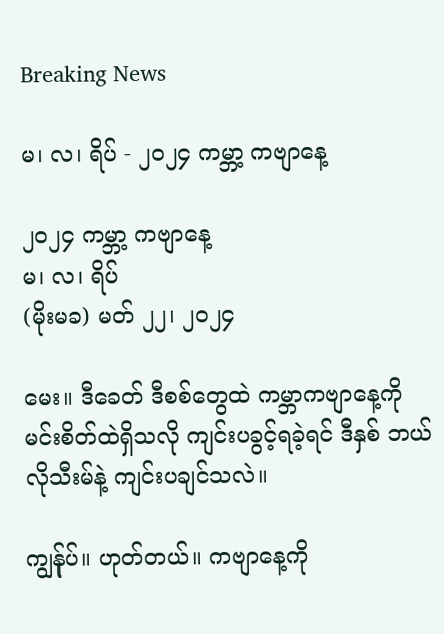Breaking News

မ၊ လ၊ ရိပ် - ၂၀၂၄ ကမ္ဘာ့ ကဗျာနေ့

၂၀၂၄ ကမ္ဘာ့ ကဗျာနေ့
မ၊ လ၊ ရိပ်
(မိုးမခ) မတ် ၂၂၊ ၂၀၂၄

မေး။ ဒီခေတ် ဒီစစ်တွေထဲ ကမ္ဘာကဗျာနေ့ကို မင်းစိတ်ထဲရှိသလို ကျင်းပခွင့်ရခဲ့ရင် ဒီနှစ် ဘယ်လိုသီးမ်နဲ့ ကျင်းပချင်သလဲ။

ကျွန်ုပ်။ ဟုတ်တယ်။ ကဗျာနေ့ကို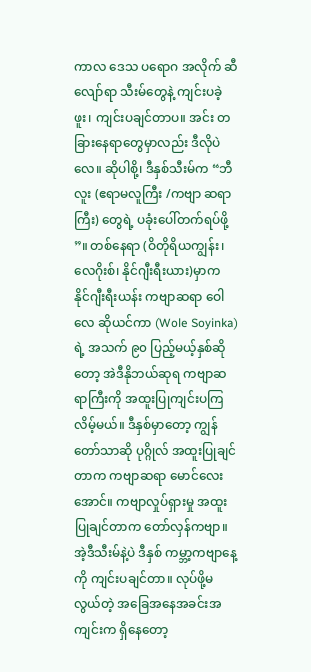ကာလ ဒေသ ပရောဂ အလိုက် ဆီလျော်ရာ သီးမ်တွေနဲ့ ကျင်းပခဲ့ဖူး၊ ကျင်းပချင်တာပ။ အင်း တခြားနေရာတွေမှာလည်း ဒီလိုပဲလေ။ ဆိုပါစို့၊ ဒီနှစ်သီးမ်က “ဘီလူး (ဧရာမလူကြီး /ကဗျာ ဆရာကြီး) တွေရဲ့ ပခုံးပေါ်တက်ရပ်ဖို့ ”။ တစ်နေရာ (ဝိတိုရိယကျွန်း၊ လေဂိုးစ်၊ နိုင်ဂျီးရီးယား)မှာက နိုင်ဂျီးရီးယန်း ကဗျာဆရာ ဝေါလေ ဆိုယင်ကာ (Wole Soyinka)ရဲ့ အသက် ၉၀ ပြည့်မယ့်နှစ်ဆိုတော့ အဲဒီနိုဘယ်ဆုရ ကဗျာဆရာကြီးကို အထူးပြုကျင်းပကြလိမ့်မယ်။ ဒီနှစ်မှာတော့ ကျွန်တော်သာဆို ပုဂ္ဂိုလ် အထူးပြုချင်တာက ကဗျာဆရာ မောင်လေးအောင်။ ကဗျာလှုပ်ရှားမှု အထူးပြုချင်တာက တော်လှန်ကဗျာ။ အဲ့ဒီသီးမ်နဲ့ပဲ ဒီနှစ် ကမ္ဘာ့ကဗျာနေ့ကို ကျင်းပချင်တာ။ လုပ်ဖို့မလွယ်တဲ့ အခြေအနေအခင်းအကျင်းက ရှိနေတော့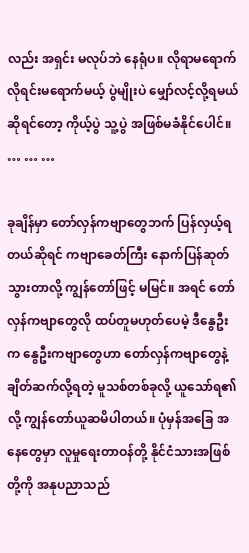လည်း အရှင်း မလုပ်ဘဲ နေရုံပ။ လိုရာမရောက် လိုရင်းမရောက်မယ့် ပွဲမျိုးပဲ မျှော်လင့်လို့ရမယ်ဆိုရင်တော့ ကိုယ့်ပွဲ သူ့ပွဲ အဖြစ်မခံနိုင်ပေါင်။
… … …

ခုချိန်မှာ တော်လှန်ကဗျာတွေဘက် ပြန်လှယ့်ရတယ်ဆိုရင် ကဗျာခေတ်ကြီး နောက်ပြန်ဆုတ်သွားတာလို့ ကျွန်တော်ဖြင့် မမြင်။ အရင် တော်လှန်ကဗျာတွေလို ထပ်တူမဟုတ်ပေမဲ့ ဒီနွေဦးက နွေဦးကဗျာတွေဟာ တော်လှန်ကဗျာတွေနဲ့ ချိတ်ဆက်လို့ရတဲ့ မူသစ်တစ်ခုလို့ ယူသော်ရ၏လို့ ကျွန်တော်ယူဆမိပါတယ်။ ပုံမှန်အခြေ အနေတွေမှာ လူမှုရေးတာဝန်တို့ နိုင်ငံသားအဖြစ်တို့ကို အနုပညာသည်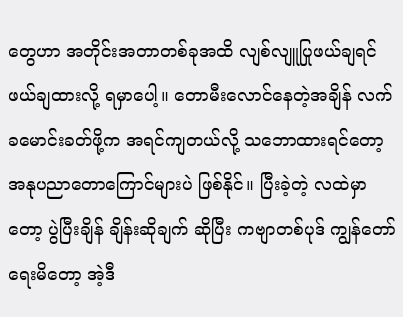တွေဟာ အတိုင်းအတာတစ်ခုအထိ လျစ်လျူပြုဖယ်ချရင် ဖယ်ချထားလို့ ရမှာပေါ့။ တောမီးလောင်နေတဲ့အချိန် လက်ခမောင်းခတ်ဖို့က အရင်ကျတယ်လို့ သဘောထားရင်တော့ အနုပညာတောကြောင်များပဲ ဖြစ်နိုင်။ ပြီးခဲ့တဲ့ လထဲမှာတော့ ပွဲပြီးချိန် ချိန်းဆိုချက် ဆိုပြီး ကဗျာတစ်ပုဒ် ကျွန်တော် ရေးမိတော့ အဲ့ဒီ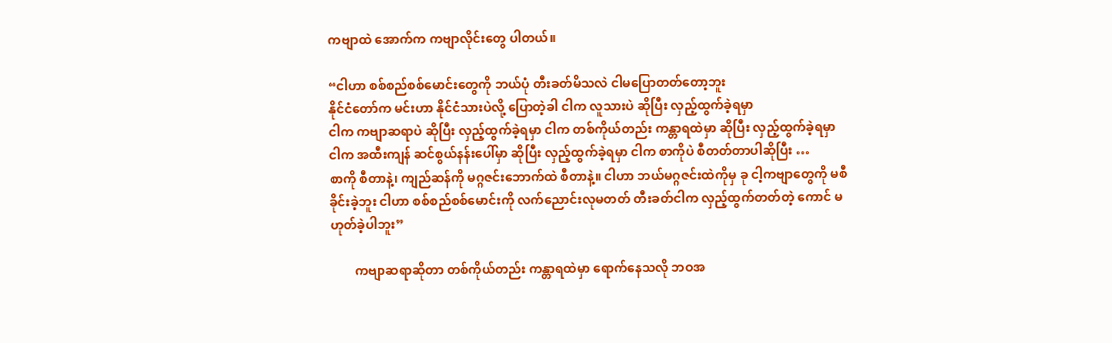ကဗျာထဲ အောက်က ကဗျာလိုင်းတွေ ပါတယ်။

“ငါဟာ စစ်စည်စစ်မောင်းတွေကို ဘယ်ပုံ တီးခတ်မိသလဲ ငါမပြောတတ်တော့ဘူး
နိုင်ငံတော်က မင်းဟာ နိုင်ငံသားပဲလို့ ပြောတဲ့ခါ ငါက လူသားပဲ ဆိုပြီး လှည့်ထွက်ခဲ့ရမှာ
ငါက ကဗျာဆရာပဲ ဆိုပြီး လှည့်ထွက်ခဲ့ရမှာ ငါက တစ်ကိုယ်တည်း ကန္တာရထဲမှာ ဆိုပြီး လှည့်ထွက်ခဲ့ရမှာ
ငါက အထီးကျန် ဆင်စွယ်နန်းပေါ်မှာ ဆိုပြီး လှည့်ထွက်ခဲ့ရမှာ ငါက စာကိုပဲ စီတတ်တာပါဆိုပြီး …
စာကို စီတာနဲ့၊ ကျည်ဆန်ကို မဂ္ဂဇင်းဘောက်ထဲ စီတာနဲ့။ ငါဟာ ဘယ်မဂ္ဂဇင်းထဲကိုမှ ခု ငါ့ကဗျာတွေကို မစီခိုင်းခဲ့ဘူး ငါဟာ စစ်စည်စစ်မောင်းကို လက်ညောင်းလုမတတ် တီးခတ်ငါက လှည့်ထွက်တတ်တဲ့ ကောင် မဟုတ်ခဲ့ပါဘူး”

        ကဗျာဆရာဆိုတာ တစ်ကိုယ်တည်း ကန္တာရထဲမှာ ရောက်နေသလို ဘဝအ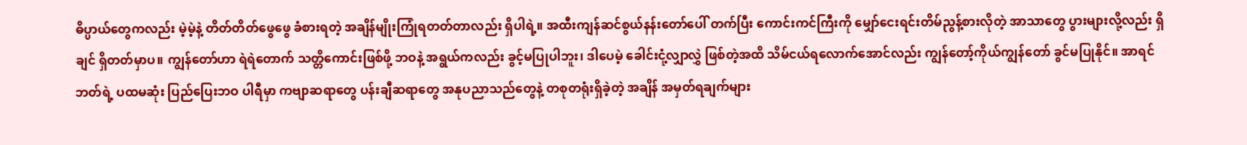ဓိပ္ပာယ်တွေကလည်း မဲ့မဲ့နဲ့ တိတ်တိတ်ဖွေဖွေ ခံစားရတဲ့ အချိန်မျိုးကြုံရတတ်တာလည်း ရှိပါရဲ့။ အထီးကျန်ဆင်စွယ်နန်းတော်ပေါ် တက်ပြီး ကောင်းကင်ကြီးကို မျှော်ငေးရင်းတိမ်ညွန့်စားလိုတဲ့ အာသာတွေ ပွားများလို့လည်း ရှိချင် ရှိတတ်မှာပ။ ကျွန်တော်ဟာ ရဲရဲတောက် သတ္တိကောင်းဖြစ်ဖို့ ဘဝနဲ့ အရွယ်ကလည်း ခွင့်မပြုပါဘူး၊ ဒါပေမဲ့ ခေါင်းငုံ့လျှာလွှဲ ဖြစ်တဲ့အထိ သိမ်ငယ်ရလောက်အောင်လည်း ကျွန်တော့်ကိုယ်ကျွန်တော် ခွင်မပြုနိုင်။ အာရင်ဘတ်ရဲ့ ပထမဆုံး ပြည်ပြေးဘဝ ပါရီမှာ ကဗျာဆရာတွေ ပန်းချီဆရာတွေ အနုပညာသည်တွေနဲ့ တစုတရုံးရှိခဲ့တဲ့ အချိန် အမှတ်ရချက်များ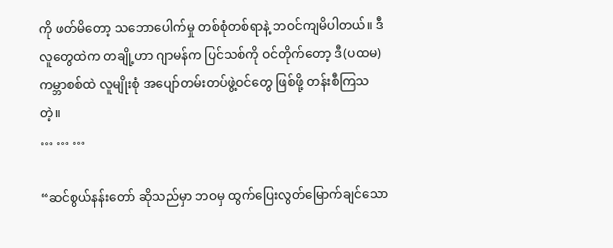ကို ဖတ်မိတော့ သဘောပေါက်မှု တစ်စုံတစ်ရာနဲ့ ဘဝင်ကျမိပါတယ်။ ဒီလူတွေထဲက တချို့ဟာ ဂျာမန်က ပြင်သစ်ကို ဝင်တိုက်တော့ ဒီ(ပထမ)ကမ္ဘာစစ်ထဲ လူမျိုးစုံ အပျော်တမ်းတပ်ဖွဲ့ဝင်တွေ ဖြစ်ဖို့ တန်းစီကြသတဲ့။
… … …

“ဆင်စွယ်နန်းတော် ဆိုသည်မှာ ဘဝမှ ထွက်ပြေးလွတ်မြောက်ချင်သော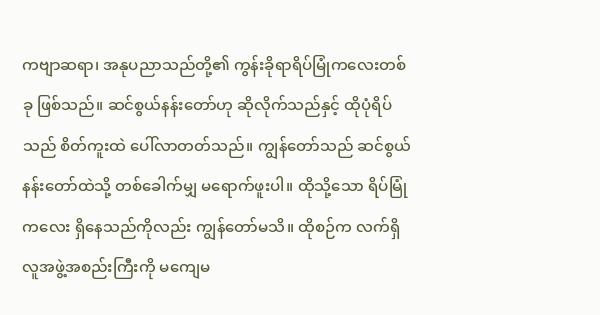ကဗျာဆရာ၊ အနုပညာသည်တို့၏ ကွန်းခိုရာရိပ်မြုံကလေးတစ်ခု ဖြစ်သည်။ ဆင်စွယ်နန်းတော်ဟု ဆိုလိုက်သည်နှင့် ထိုပုံရိပ်သည် စိတ်ကူးထဲ ပေါ်လာတတ်သည်။ ကျွန်တော်သည် ဆင်စွယ်နန်းတော်ထဲသို့ တစ်ခေါက်မျှ မရောက်ဖူးပါ။ ထိုသို့သော ရိပ်မြုံကလေး ရှိနေသည်ကိုလည်း ကျွန်တော်မသိ။ ထိုစဉ်က လက်ရှိ လူအဖွဲ့အစည်းကြီးကို မကျေမ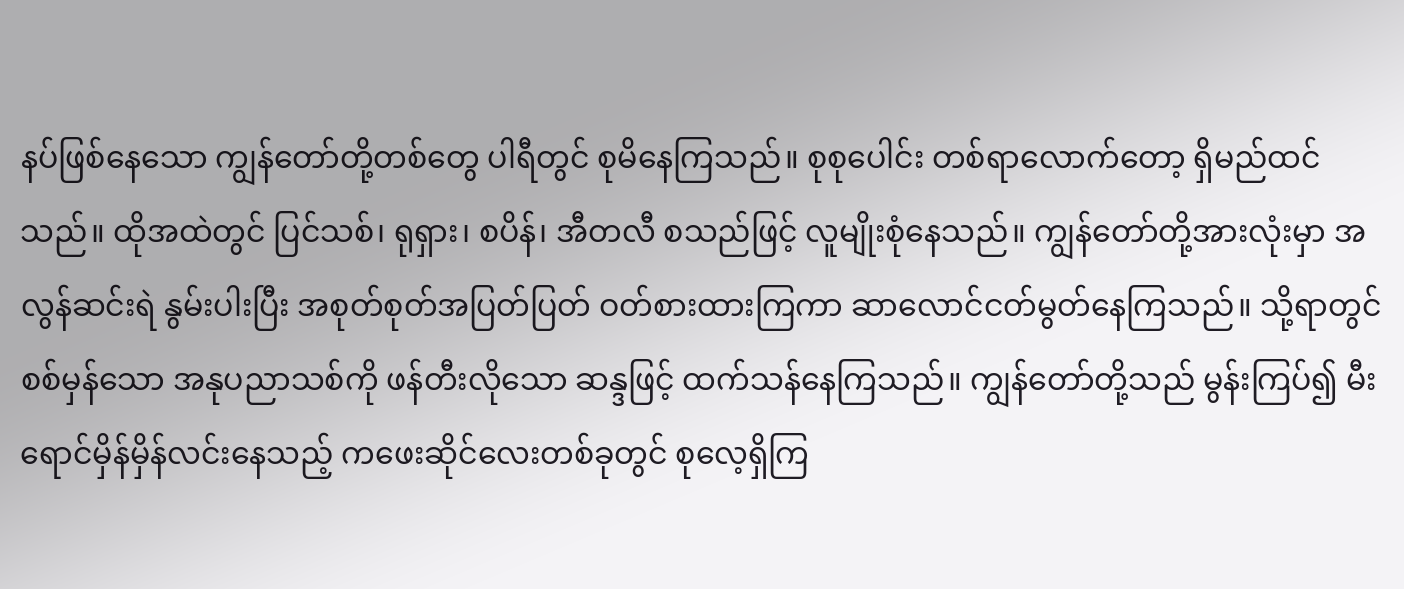နပ်ဖြစ်နေသော ကျွန်တော်တို့တစ်တွေ ပါရီတွင် စုမိနေကြသည်။ စုစုပေါင်း တစ်ရာလောက်တော့ ရှိမည်ထင်သည်။ ထိုအထဲတွင် ပြင်သစ်၊ ရုရှား၊ စပိန်၊ အီတလီ စသည်ဖြင့် လူမျိုးစုံနေသည်။ ကျွန်တော်တို့အားလုံးမှာ အလွန်ဆင်းရဲ နွမ်းပါးပြီး အစုတ်စုတ်အပြတ်ပြတ် ဝတ်စားထားကြကာ ဆာလောင်ငတ်မွတ်နေကြသည်။ သို့ရာတွင် စစ်မှန်သော အနုပညာသစ်ကို ဖန်တီးလိုသော ဆန္ဒဖြင့် ထက်သန်နေကြသည်။ ကျွန်တော်တို့သည် မွန်းကြပ်၍ မီးရောင်မှိန်မှိန်လင်းနေသည့် ကဖေးဆိုင်လေးတစ်ခုတွင် စုလေ့ရှိကြ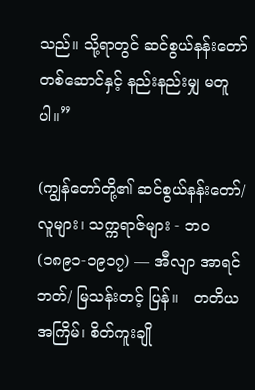သည်။ သို့ရာတွင် ဆင်စွယ်နန်းတော်တစ်ဆောင်နှင့် နည်းနည်းမျှ မတူပါ။”

(ကျွန်တော်တို့၏ ဆင်စွယ်နန်းတော်/ လူများ၊ သက္ကရာဇ်များ - ဘဝ (၁၈၉၁-၁၉၁၇) — အီလျာ အာရင်ဘတ်/ မြသန်းတင့် ပြန်။   တတိယအကြိမ်၊ စိတ်ကူးချို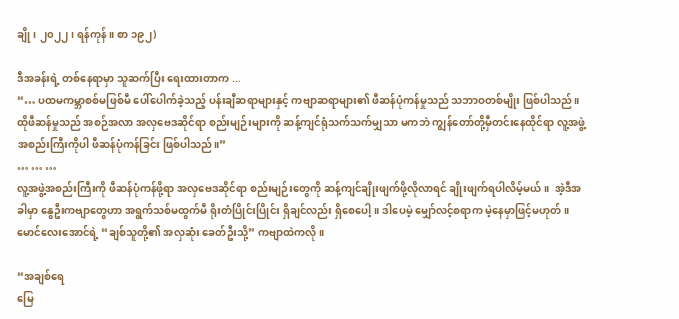ချို၊ ၂၀၂၂၊ ရန်ကုန်။ စာ ၁၉၂)

ဒီအခန်းရဲ့ တစ်နေရာမှာ သူဆက်ပြီး ရေးထားတာက ...
“… ပထမကမ္ဘာစစ်မဖြစ်မီ ပေါ်ပေါက်ခဲ့သည့် ပန်းချီဆရာများနှင့် ကဗျာဆရာများ၏ ဖီဆန်ပုံကန်မှုသည် သဘာဝတစ်မျိုး ဖြစ်ပါသည်။ ထိုဖီဆန်မှုသည် အစဉ်အလာ အလှဗေဒဆိုင်ရာ စည်းမျဉ်းများကို ဆန့်ကျင်ရုံသက်သက်မျှသာ မကဘဲ ကျွန်တော်တို့မှီတင်းနေထိုင်ရာ လူ့အဖွဲ့အစည်းကြီးကိုပါ ဖီဆန်ပုံကန်ခြင်း ဖြစ်ပါသည်။”
… … …
လူ့အဖွဲ့အစည်းကြီးကို ဖီဆန်ပုံကန်ဖို့ရာ အလှဗေဒဆိုင်ရာ စည်းမျဉ်းတွေကို ဆန့်ကျင်ချိုးဖျက်ဖို့လိုလာရင် ချိုးဖျက်ရပါလိမ့်မယ်။  အဲ့ဒီအခါမှာ နွေဦးကဗျာတွေဟာ အရွက်သစ်မထွက်မီ ရိုးတံပြိုင်းပြိုင်း ရှိချင်လည်း ရှိစေပေါ့။ ဒါပေမဲ့ မျှော်လင့်စရာက မဲ့နေမှာဖြင့်မဟုတ်။ မောင်လေးအောင်ရဲ့ “ချစ်သူတို့၏ အလှဆုံး ခေတ်ဦးသို့” ကဗျာထဲကလို ။

“အချစ်ရေ
မြေ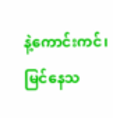နဲ့ကောင်းကင်၊ မြင်နေသ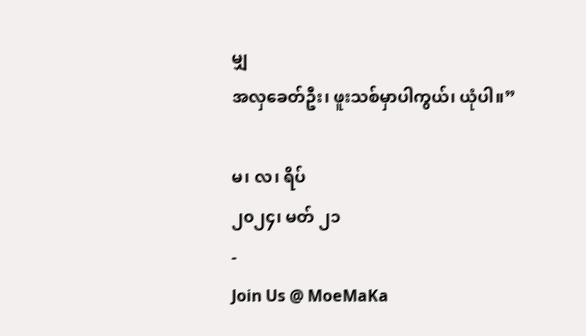မျှ
အလှခေတ်ဦး၊ ဖူးသစ်မှာပါကွယ်၊ ယုံပါ။”

မ၊ လ၊ ရိပ်
၂၀၂၄၊ မတ် ၂၁
-
Join Us @ MoeMaKa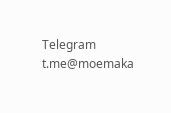Telegram
t.me@moemaka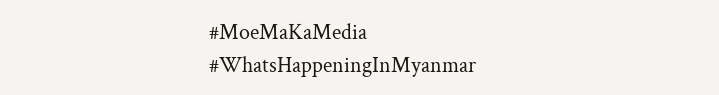#MoeMaKaMedia
#WhatsHappeningInMyanmar